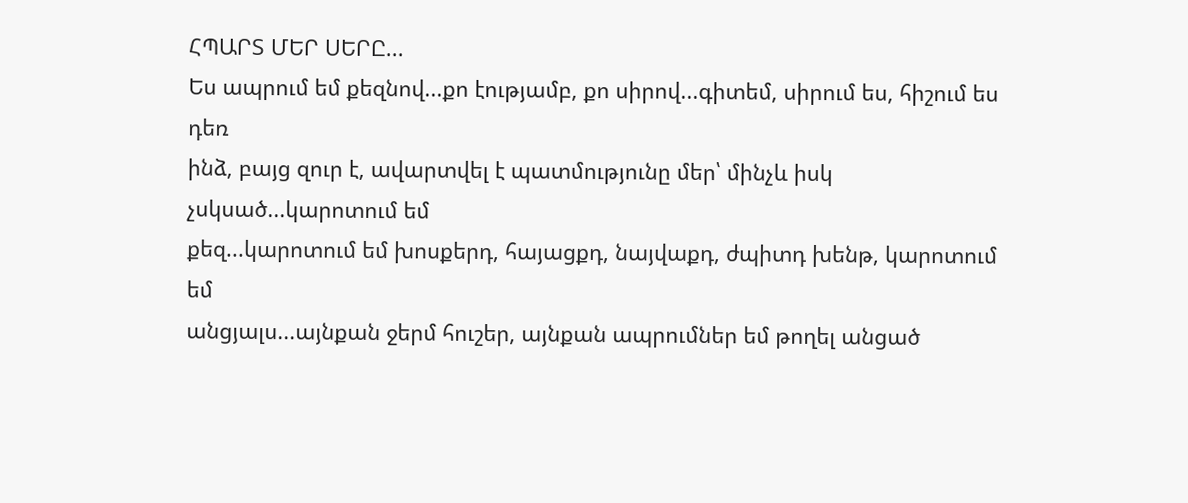ՀՊԱՐՏ ՄԵՐ ՍԵՐԸ...
Ես ապրում եմ քեզնով...քո էությամբ, քո սիրով...գիտեմ, սիրում ես, հիշում ես դեռ
ինձ, բայց զուր է, ավարտվել է պատմությունը մեր՝ մինչև իսկ չսկսած...կարոտում եմ
քեզ...կարոտում եմ խոսքերդ, հայացքդ, նայվաքդ, ժպիտդ խենթ, կարոտում եմ
անցյալս...այնքան ջերմ հուշեր, այնքան ապրումներ եմ թողել անցած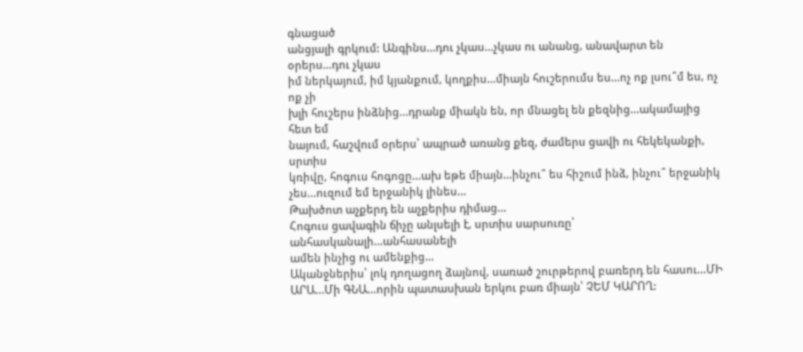գնացած
անցյալի գրկում: Անգինս...դու չկաս...չկաս ու անանց, անավարտ են օրերս...դու չկաս
իմ ներկայում, իմ կյանքում, կողքիս...միայն հուշերումս ես...ոչ ոք լսու՞մ ես, ոչ ոք չի
խլի հուշերս ինձնից...դրանք միակն են, որ մնացել են քեզնից...ակամայից հետ եմ
նայում, հաշվում օրերս՝ ապրած առանց քեզ, ժամերս ցավի ու հեկեկանքի, սրտիս
կռիվը, հոգուս հոգոցը...ախ եթե միայն...ինչու՞ ես հիշում ինձ, ինչու՞ երջանիկ
չես...ուզում եմ երջանիկ լինես...
Թախծոտ աչքերդ են աչքերիս դիմաց...
Հոգուս ցավագին ճիչը անլսելի է, սրտիս սարսուռը՝ անհասկանալի...անհասանելի
ամեն ինչից ու ամենքից...
Ականջներիս՝ լոկ դողացող ձայնով, սառած շուրթերով բառերդ են հասու...ՄԻ
ԱՐԱ...Մի ԳՆԱ...որին պատասխան երկու բառ միայն՝ ՉԵՄ ԿԱՐՈՂ: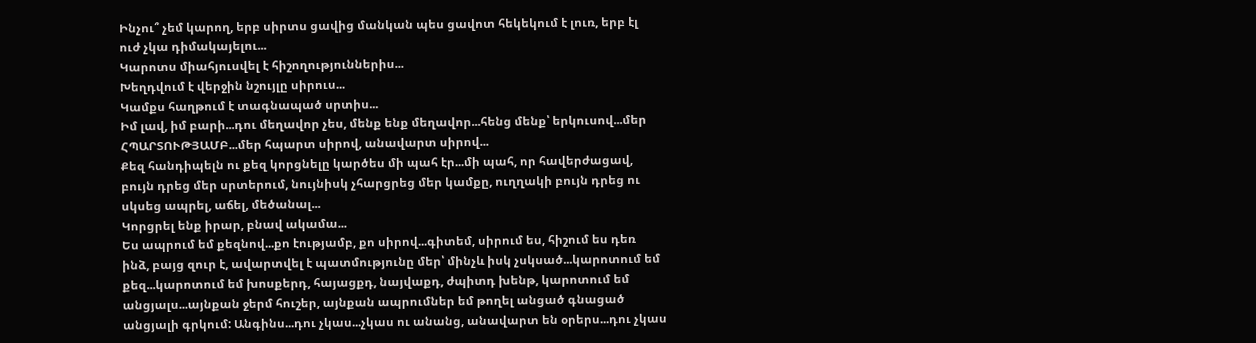Ինչու՞ չեմ կարող, երբ սիրտս ցավից մանկան պես ցավոտ հեկեկում է լուռ, երբ էլ
ուժ չկա դիմակայելու...
Կարոտս միահյուսվել է հիշողություններիս...
Խեղդվում է վերջին նշույլը սիրուս...
Կամքս հաղթում է տագնապած սրտիս...
Իմ լավ, իմ բարի...դու մեղավոր չես, մենք ենք մեղավոր...հենց մենք՝ երկուսով...մեր
ՀՊԱՐՏՈՒԹՅԱՄԲ...մեր հպարտ սիրով, անավարտ սիրով...
Քեզ հանդիպելն ու քեզ կորցնելը կարծես մի պահ էր...մի պահ, որ հավերժացավ,
բույն դրեց մեր սրտերում, նույնիսկ չհարցրեց մեր կամքը, ուղղակի բույն դրեց ու
սկսեց ապրել, աճել, մեծանալ...
Կորցրել ենք իրար, բնավ ակամա...
Ես ապրում եմ քեզնով...քո էությամբ, քո սիրով...գիտեմ, սիրում ես, հիշում ես դեռ
ինձ, բայց զուր է, ավարտվել է պատմությունը մեր՝ մինչև իսկ չսկսած...կարոտում եմ
քեզ...կարոտում եմ խոսքերդ, հայացքդ, նայվաքդ, ժպիտդ խենթ, կարոտում եմ
անցյալս...այնքան ջերմ հուշեր, այնքան ապրումներ եմ թողել անցած գնացած
անցյալի գրկում: Անգինս...դու չկաս...չկաս ու անանց, անավարտ են օրերս...դու չկաս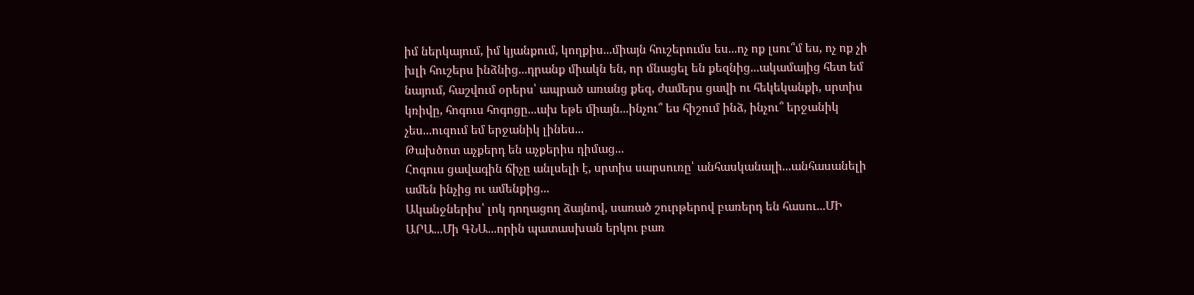իմ ներկայում, իմ կյանքում, կողքիս...միայն հուշերումս ես...ոչ ոք լսու՞մ ես, ոչ ոք չի
խլի հուշերս ինձնից...դրանք միակն են, որ մնացել են քեզնից...ակամայից հետ եմ
նայում, հաշվում օրերս՝ ապրած առանց քեզ, ժամերս ցավի ու հեկեկանքի, սրտիս
կռիվը, հոգուս հոգոցը...ախ եթե միայն...ինչու՞ ես հիշում ինձ, ինչու՞ երջանիկ
չես...ուզում եմ երջանիկ լինես...
Թախծոտ աչքերդ են աչքերիս դիմաց...
Հոգուս ցավագին ճիչը անլսելի է, սրտիս սարսուռը՝ անհասկանալի...անհասանելի
ամեն ինչից ու ամենքից...
Ականջներիս՝ լոկ դողացող ձայնով, սառած շուրթերով բառերդ են հասու...ՄԻ
ԱՐԱ...Մի ԳՆԱ...որին պատասխան երկու բառ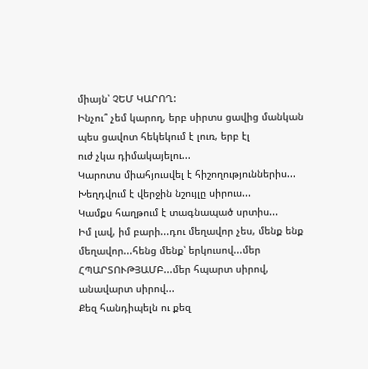միայն՝ ՉԵՄ ԿԱՐՈՂ:
Ինչու՞ չեմ կարող, երբ սիրտս ցավից մանկան պես ցավոտ հեկեկում է լուռ, երբ էլ
ուժ չկա դիմակայելու...
Կարոտս միահյուսվել է հիշողություններիս...
Խեղդվում է վերջին նշույլը սիրուս...
Կամքս հաղթում է տագնապած սրտիս...
Իմ լավ, իմ բարի...դու մեղավոր չես, մենք ենք մեղավոր...հենց մենք՝ երկուսով...մեր
ՀՊԱՐՏՈՒԹՅԱՄԲ...մեր հպարտ սիրով, անավարտ սիրով...
Քեզ հանդիպելն ու քեզ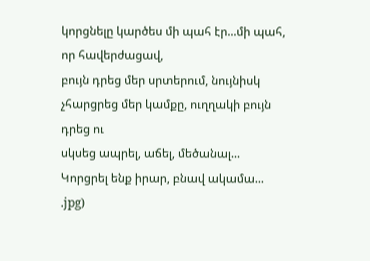կորցնելը կարծես մի պահ էր...մի պահ, որ հավերժացավ,
բույն դրեց մեր սրտերում, նույնիսկ չհարցրեց մեր կամքը, ուղղակի բույն դրեց ու
սկսեց ապրել, աճել, մեծանալ...
Կորցրել ենք իրար, բնավ ակամա...
.jpg)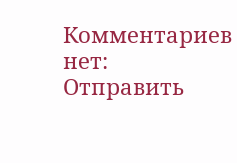Комментариев нет:
Отправить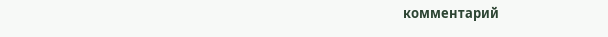комментарий